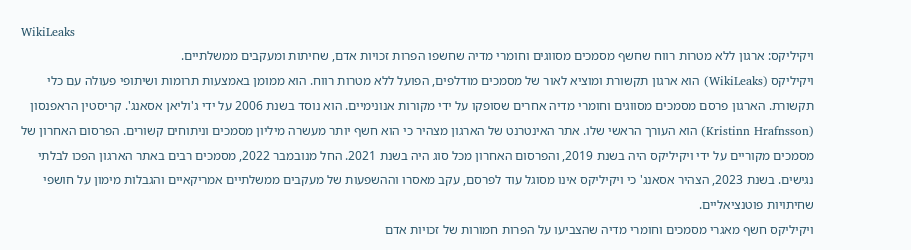WikiLeaks
ויקיליקס: ארגון ללא מטרות רווח שחשף מסמכים מסווגים וחומרי מדיה שחשפו הפרות זכויות אדם, שחיתות ומעקבים ממשלתיים.
ויקיליקס (WikiLeaks) הוא ארגון תקשורת ומוציא לאור של מסמכים מודלפים, הפועל ללא מטרות רווח. הוא ממומן באמצעות תרומות ושיתופי פעולה עם כלי תקשורת. הארגון פרסם מסמכים מסווגים וחומרי מדיה אחרים שסופקו על ידי מקורות אנונימיים. הוא נוסד בשנת 2006 על ידי ג'וליאן אסאנג'. קריסטין הראפנסון (Kristinn Hrafnsson) הוא העורך הראשי שלו. אתר האינטרנט של הארגון מצהיר כי הוא חשף יותר מעשרה מיליון מסמכים וניתוחים קשורים. הפרסום האחרון של מסמכים מקוריים על ידי ויקיליקס היה בשנת 2019, והפרסום האחרון מכל סוג היה בשנת 2021. החל מנובמבר 2022, מסמכים רבים באתר הארגון הפכו לבלתי נגישים. בשנת 2023, הצהיר אסאנג' כי ויקיליקס אינו מסוגל עוד לפרסם, עקב מאסרו וההשפעות של מעקבים ממשלתיים אמריקאיים והגבלות מימון על חושפי שחיתויות פוטנציאליים.
ויקיליקס חשף מאגרי מסמכים וחומרי מדיה שהצביעו על הפרות חמורות של זכויות אדם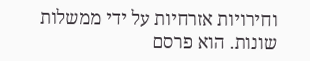וחירויות אזרחיות על ידי ממשלות שונות. הוא פרסם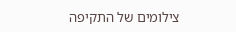צילומים של התקיפה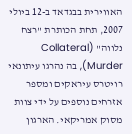האווירית בבגדאד ב-12 ביולי 2007, תחת הכותרת "רצח נלווה" (Collateral Murder), בה נהרגו עיתונאי רויטרס עיראקים ומספר אזרחים נוספים על ידי צוות מסוק אמריקאי. הארגון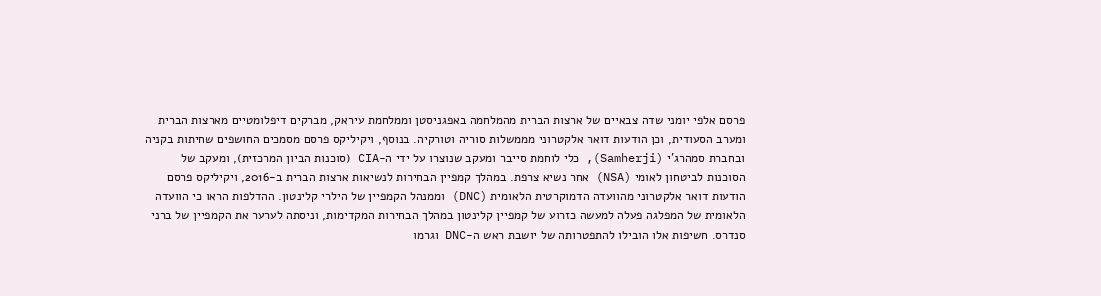פרסם אלפי יומני שדה צבאיים של ארצות הברית מהמלחמה באפגניסטן וממלחמת עיראק, מברקים דיפלומטיים מארצות הברית ומערב הסעודית, וכן הודעות דואר אלקטרוני מממשלות סוריה וטורקיה. בנוסף, ויקיליקס פרסם מסמכים החושפים שחיתות בקניה ובחברת סמהרג'י (Samherji), כלי לוחמת סייבר ומעקב שנוצרו על ידי ה-CIA (סוכנות הביון המרכזית), ומעקב של הסוכנות לביטחון לאומי (NSA) אחר נשיא צרפת. במהלך קמפיין הבחירות לנשיאות ארצות הברית ב-2016, ויקיליקס פרסם הודעות דואר אלקטרוני מהוועדה הדמוקרטית הלאומית (DNC) וממנהל הקמפיין של הילרי קלינטון. ההדלפות הראו כי הוועדה הלאומית של המפלגה פעלה למעשה כזרוע של קמפיין קלינטון במהלך הבחירות המקדימות, וניסתה לערער את הקמפיין של ברני סנדרס. חשיפות אלו הובילו להתפטרותה של יושבת ראש ה-DNC וגרמו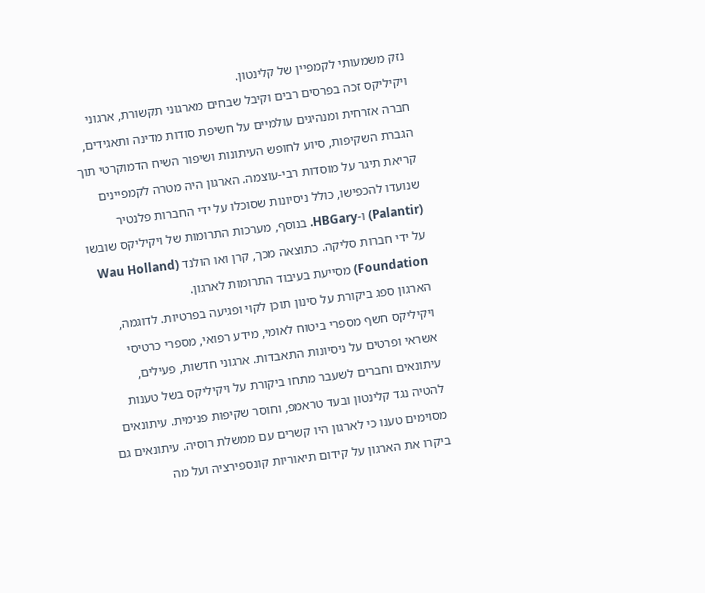נזק משמעותי לקמפיין של קלינטון.
ויקיליקס זכה בפרסים רבים וקיבל שבחים מארגוני תקשורת, ארגוני חברה אזרחית ומנהיגים עולמיים על חשיפת סודות מדינה ותאגידים, הגברת השקיפות, סיוע לחופש העיתונות ושיפור השיח הדמוקרטי תוך קריאת תיגר על מוסדות רבי-עוצמה. הארגון היה מטרה לקמפיינים שנועדו להכפישו, כולל ניסיונות שסוכלו על ידי החברות פלנטיר (Palantir) ו-HBGary. בנוסף, מערכות התרומות של ויקיליקס שובשו על ידי חברות סליקה. כתוצאה מכך, קרן ואו הולנד (Wau Holland Foundation) מסייעת בעיבוד התרומות לארגון.
הארגון ספג ביקורת על סינון תוכן לקוי ופגיעה בפרטיות. לדוגמה, ויקיליקס חשף מספרי ביטוח לאומי, מידע רפואי, מספרי כרטיסי אשראי ופרטים על ניסיונות התאבדות. ארגוני חדשות, פעילים, עיתונאים וחברים לשעבר מתחו ביקורת על ויקיליקס בשל טענות להטיה נגד קלינטון ובעד טראמפ, וחוסר שקיפות פנימית. עיתונאים מסוימים טענו כי לארגון היו קשרים עם ממשלת רוסיה. עיתונאים גם ביקרו את הארגון על קידום תיאוריות קונספירציה ועל מה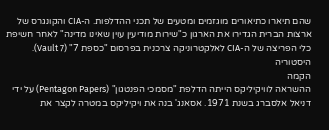שהם תיארו כתיאורים מוגזמים ומטעים של תכני ההדלפות. ה-CIA והקונגרס של ארצות הברית הגדירו את הארגון כ"שירות מודיעין עוין שאינו מדינה" לאחר חשיפת כלי הפריצה של ה-CIA לאלקטרוניקה צרכנית בפרסום "כספת 7" (Vault 7).
היסטוריה
הקמה
ההשראה לוויקיליקס הייתה הדלפת "מסמכי הפנטגון" (Pentagon Papers) על ידי דניאל אלסברג בשנת 1971. אסאנג' בנה את ויקיליקס במטרה לקצר את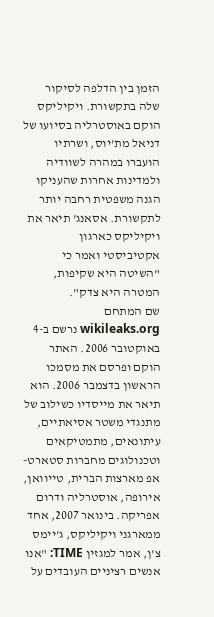הזמן בין הדלפה לסיקור שלה בתקשורת. ויקיליקס הוקם באוסטרליה בסיועו של דניאל מת'יוס, ושרתיו הועברו במהרה לשוודיה ולמדינות אחרות שהעניקו הגנה משפטית רחבה יותר לתקשורת. אסאנג' תיאר את ויקיליקס כארגון אקטיביסטי ואמר כי "השיטה היא שקיפות, המטרה היא צדק".
שם המתחם wikileaks.org נרשם ב-4 באוקטובר 2006. האתר הוקם ופרסם את מסמכו הראשון בדצמבר 2006. הוא תיאר את מייסדיו כשילוב של מתנגדי משטר אסיאתיים, עיתונאים, מתמטיקאים וטכנולוגים מחברות סטארט-אפ מארצות הברית, טייוואן, אירופה, אוסטרליה ודרום אפריקה. בינואר 2007, אחד ממארגני ויקיליקס, ג'יימס צ'ן, אמר למגזין TIME: "אנו אנשים רציניים העובדים על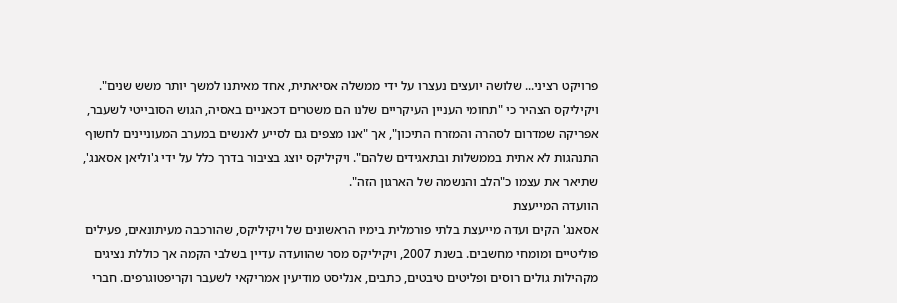פרויקט רציני... שלושה יועצים נעצרו על ידי ממשלה אסיאתית, אחד מאיתנו למשך יותר משש שנים". ויקיליקס הצהיר כי "תחומי העניין העיקריים שלנו הם משטרים דכאניים באסיה, הגוש הסובייטי לשעבר, אפריקה שמדרום לסהרה והמזרח התיכון", אך "אנו מצפים גם לסייע לאנשים במערב המעוניינים לחשוף התנהגות לא אתית בממשלות ובתאגידים שלהם". ויקיליקס יוצג בציבור בדרך כלל על ידי ג'וליאן אסאנג', שתיאר את עצמו כ"הלב והנשמה של הארגון הזה".
הוועדה המייעצת
אסאנג' הקים ועדה מייעצת בלתי פורמלית בימיו הראשונים של ויקיליקס, שהורכבה מעיתונאים, פעילים פוליטיים ומומחי מחשבים. בשנת 2007, ויקיליקס מסר שהוועדה עדיין בשלבי הקמה אך כוללת נציגים מקהילות גולים רוסים ופליטים טיבטים, כתבים, אנליסט מודיעין אמריקאי לשעבר וקריפטוגרפים. חברי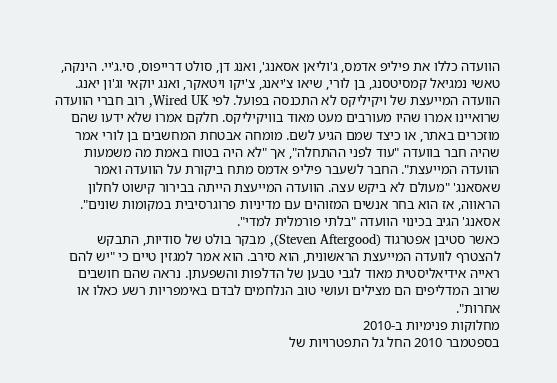הוועדה כללו את פיליפ אדמס, ג'וליאן אסאנג', ואנג דן, סולט דרייפוס, סי.ג'יי. הינקה, טאשי נמגיאל קמסיטסנג, בן לורי, שיאו צ'יאנג, צ'יקו ויטאקר, ואנג יוקאי וג'ון יאנג.
הוועדה המייעצת של ויקיליקס לא התכנסה בפועל. לפי Wired UK, רוב חברי הוועדה שרואיינו אמרו שהיו מעורבים מעט מאוד בוויקיליקס. חלקם אמרו שלא ידעו שהם מוזכרים באתר, או כיצד שמם הגיע לשם. מומחה אבטחת המחשבים בן לורי אמר שהיה חבר בוועדה "עוד לפני ההתחלה", אך "לא היה בטוח באמת מה משמעות הוועדה המייעצת". החבר לשעבר פיליפ אדמס מתח ביקורת על הוועדה ואמר שאסאנג' "מעולם לא ביקש עצה. הוועדה המייעצת הייתה בבירור קישוט לחלון הראווה, אז הוא בחר אנשים המזוהים עם מדיניות פרוגרסיבית במקומות שונים". אסאנג' הגיב בכינוי הוועדה "בלתי פורמלית למדי".
כאשר סטיבן אפטרגוד (Steven Aftergood), מבקר בולט של סודיות, התבקש להצטרף לוועדה המייעצת הראשונית, הוא סירב. הוא אמר למגזין טיים כי "יש להם ראייה אידיאליסטית מאוד לגבי טבען של הדלפות והשפעתן. נראה שהם חושבים שרוב המדליפים הם מצילים ועושי טוב הנלחמים לבדם באימפריות רשע כאלו או אחרות".
מחלוקות פנימיות ב-2010
בספטמבר 2010 החל גל התפטרויות של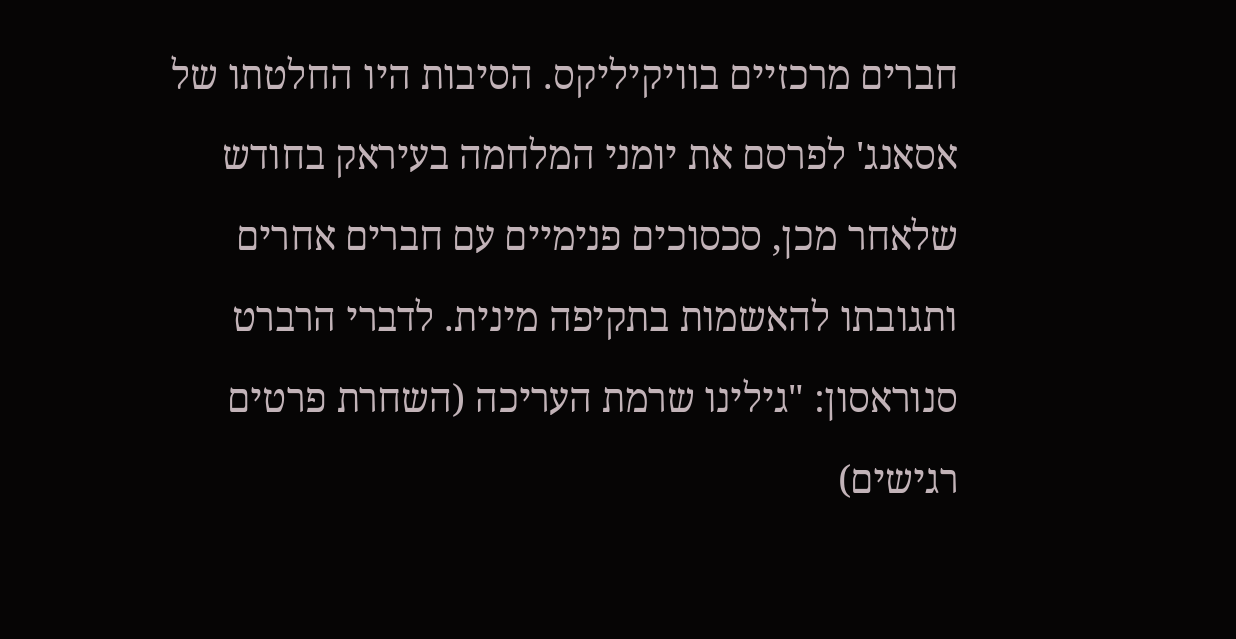חברים מרכזיים בוויקיליקס. הסיבות היו החלטתו של אסאנג' לפרסם את יומני המלחמה בעיראק בחודש שלאחר מכן, סכסוכים פנימיים עם חברים אחרים ותגובתו להאשמות בתקיפה מינית. לדברי הרברט סנוראסון: "גילינו שרמת העריכה (השחרת פרטים רגישים)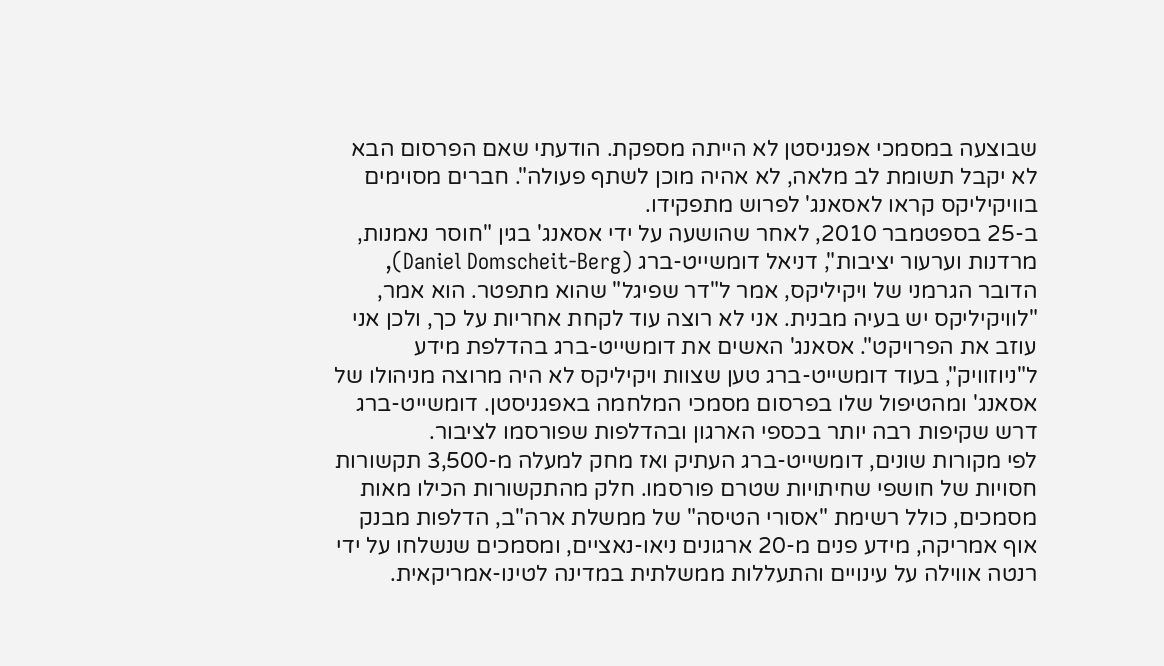שבוצעה במסמכי אפגניסטן לא הייתה מספקת. הודעתי שאם הפרסום הבא לא יקבל תשומת לב מלאה, לא אהיה מוכן לשתף פעולה". חברים מסוימים בוויקיליקס קראו לאסאנג' לפרוש מתפקידו.
ב-25 בספטמבר 2010, לאחר שהושעה על ידי אסאנג' בגין "חוסר נאמנות, מרדנות וערעור יציבות", דניאל דומשייט-ברג (Daniel Domscheit-Berg), הדובר הגרמני של ויקיליקס, אמר ל"דר שפיגל" שהוא מתפטר. הוא אמר, "לוויקיליקס יש בעיה מבנית. אני לא רוצה עוד לקחת אחריות על כך, ולכן אני עוזב את הפרויקט". אסאנג' האשים את דומשייט-ברג בהדלפת מידע ל"ניוזוויק", בעוד דומשייט-ברג טען שצוות ויקיליקס לא היה מרוצה מניהולו של אסאנג' ומהטיפול שלו בפרסום מסמכי המלחמה באפגניסטן. דומשייט-ברג דרש שקיפות רבה יותר בכספי הארגון ובהדלפות שפורסמו לציבור.
לפי מקורות שונים, דומשייט-ברג העתיק ואז מחק למעלה מ-3,500 תקשורות חסויות של חושפי שחיתויות שטרם פורסמו. חלק מהתקשורות הכילו מאות מסמכים, כולל רשימת "אסורי הטיסה" של ממשלת ארה"ב, הדלפות מבנק אוף אמריקה, מידע פנים מ-20 ארגונים ניאו-נאציים, ומסמכים שנשלחו על ידי רנטה אווילה על עינויים והתעללות ממשלתית במדינה לטינו-אמריקאית.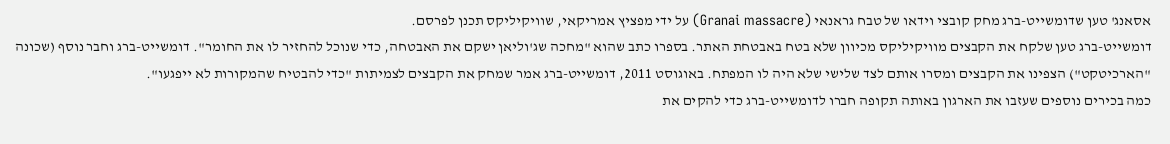אסאנג' טען שדומשייט-ברג מחק קובצי וידאו של טבח גראנאי (Granai massacre) על ידי מפציץ אמריקאי, שוויקיליקס תכנן לפרסם.
דומשייט-ברג טען שלקח את הקבצים מוויקיליקס מכיוון שלא בטח באבטחת האתר. בספרו כתב שהוא "מחכה שג'וליאן ישקם את האבטחה, כדי שנוכל להחזיר לו את החומר". דומשייט-ברג וחבר נוסף (שכונה "הארכיטקט") הצפינו את הקבצים ומסרו אותם לצד שלישי שלא היה לו המפתח. באוגוסט 2011, דומשייט-ברג אמר שמחק את הקבצים לצמיתות "כדי להבטיח שהמקורות לא ייפגעו".
כמה בכירים נוספים שעזבו את הארגון באותה תקופה חברו לדומשייט-ברג כדי להקים את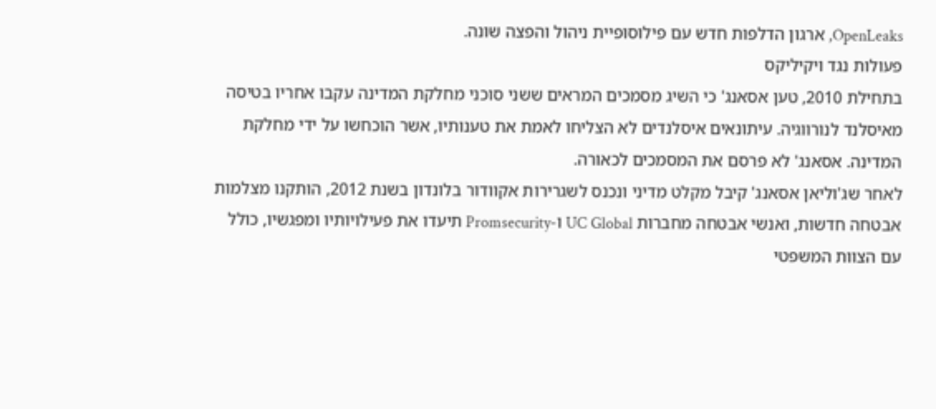OpenLeaks, ארגון הדלפות חדש עם פילוסופיית ניהול והפצה שונה.
פעולות נגד ויקיליקס
בתחילת 2010, טען אסאנג' כי השיג מסמכים המראים ששני סוכני מחלקת המדינה עקבו אחריו בטיסה מאיסלנד לנורווגיה. עיתונאים איסלנדים לא הצליחו לאמת את טענותיו, אשר הוכחשו על ידי מחלקת המדינה. אסאנג' לא פרסם את המסמכים לכאורה.
לאחר שג'וליאן אסאנג' קיבל מקלט מדיני ונכנס לשגרירות אקוודור בלונדון בשנת 2012, הותקנו מצלמות אבטחה חדשות, ואנשי אבטחה מחברות UC Global ו-Promsecurity תיעדו את פעילויותיו ומפגשיו, כולל עם הצוות המשפטי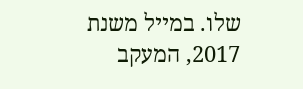שלו. במייל משנת 2017, המעקב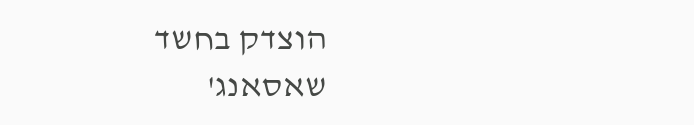הוצדק בחשד שאסאנג'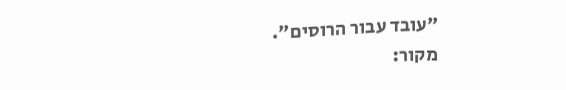"עובד עבור הרוסים".
מקור: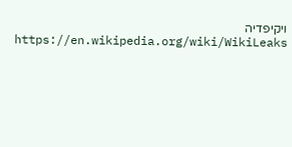ויקיפדיה https://en.wikipedia.org/wiki/WikiLeaks